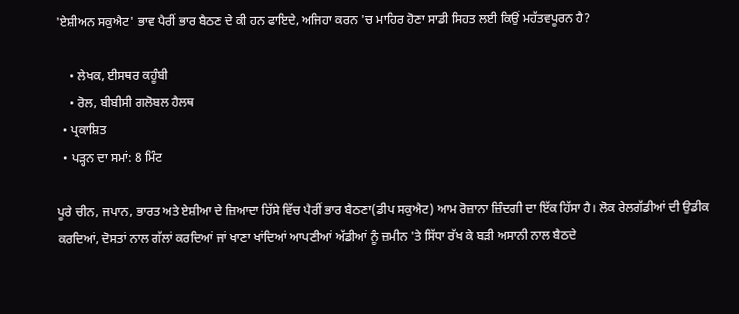'ਏਸ਼ੀਅਨ ਸਕੁਐਟ' ਭਾਵ ਪੈਰੀਂ ਭਾਰ ਬੈਠਣ ਦੇ ਕੀ ਹਨ ਫਾਇਦੇ, ਅਜਿਹਾ ਕਰਨ 'ਚ ਮਾਹਿਰ ਹੋਣਾ ਸਾਡੀ ਸਿਹਤ ਲਈ ਕਿਉਂ ਮਹੱਤਵਪੂਰਨ ਹੈ?

    • ਲੇਖਕ, ਈਸਥਰ ਕਹੂੰਬੀ
    • ਰੋਲ, ਬੀਬੀਸੀ ਗਲੋਬਲ ਹੈਲਥ
  • ਪ੍ਰਕਾਸ਼ਿਤ
  • ਪੜ੍ਹਨ ਦਾ ਸਮਾਂ: 8 ਮਿੰਟ

ਪੂਰੇ ਚੀਨ, ਜਪਾਨ, ਭਾਰਤ ਅਤੇ ਏਸ਼ੀਆ ਦੇ ਜ਼ਿਆਦਾ ਹਿੱਸੇ ਵਿੱਚ ਪੈਰੀਂ ਭਾਰ ਬੈਠਣਾ(ਡੀਪ ਸਕੁਐਟ) ਆਮ ਰੋਜ਼ਾਨਾ ਜ਼ਿੰਦਗੀ ਦਾ ਇੱਕ ਹਿੱਸਾ ਹੈ। ਲੋਕ ਰੇਲਗੱਡੀਆਂ ਦੀ ਉਡੀਕ ਕਰਦਿਆਂ, ਦੋਸਤਾਂ ਨਾਲ ਗੱਲਾਂ ਕਰਦਿਆਂ ਜਾਂ ਖਾਣਾ ਖਾਂਦਿਆਂ ਆਪਣੀਆਂ ਅੱਡੀਆਂ ਨੂੰ ਜ਼ਮੀਨ 'ਤੇ ਸਿੱਧਾ ਰੱਖ ਕੇ ਬੜੀ ਅਸਾਨੀ ਨਾਲ ਬੈਠਦੇ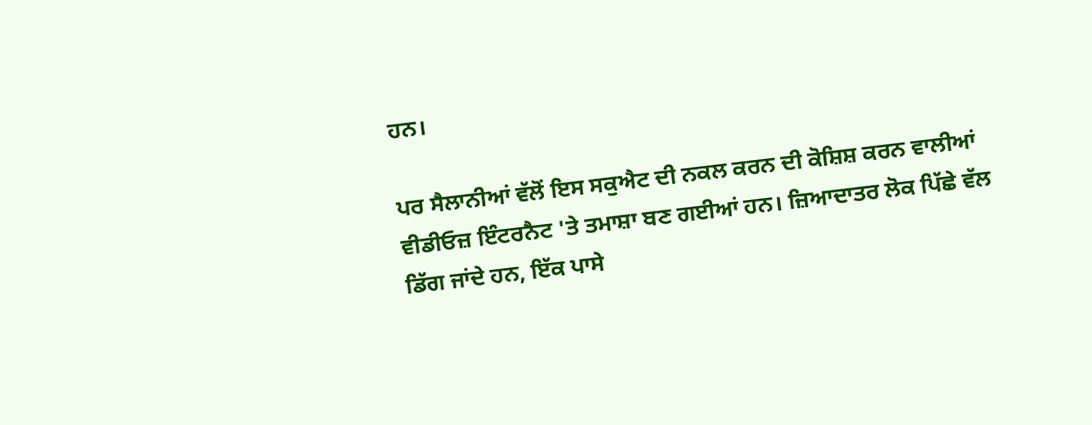ਹਨ।

ਪਰ ਸੈਲਾਨੀਆਂ ਵੱਲੋਂ ਇਸ ਸਕੁਐਟ ਦੀ ਨਕਲ ਕਰਨ ਦੀ ਕੋਸ਼ਿਸ਼ ਕਰਨ ਵਾਲੀਆਂ ਵੀਡੀਓਜ਼ ਇੰਟਰਨੈਟ 'ਤੇ ਤਮਾਸ਼ਾ ਬਣ ਗਈਆਂ ਹਨ। ਜ਼ਿਆਦਾਤਰ ਲੋਕ ਪਿੱਛੇ ਵੱਲ ਡਿੱਗ ਜਾਂਦੇ ਹਨ, ਇੱਕ ਪਾਸੇ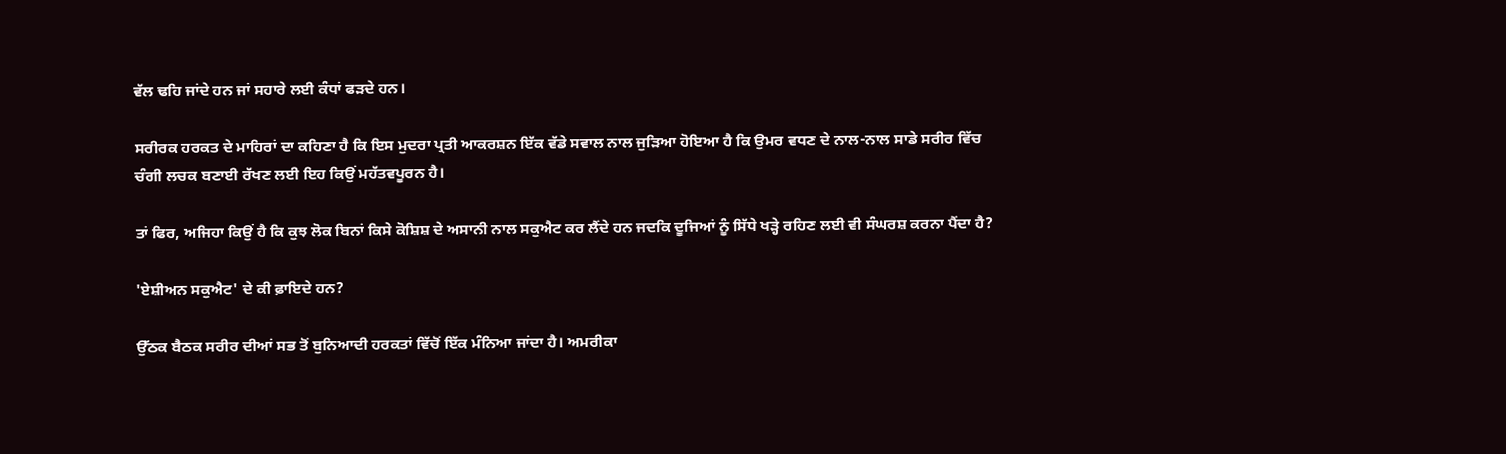ਵੱਲ ਢਹਿ ਜਾਂਦੇ ਹਨ ਜਾਂ ਸਹਾਰੇ ਲਈ ਕੰਧਾਂ ਫੜਦੇ ਹਨ।

ਸਰੀਰਕ ਹਰਕਤ ਦੇ ਮਾਹਿਰਾਂ ਦਾ ਕਹਿਣਾ ਹੈ ਕਿ ਇਸ ਮੁਦਰਾ ਪ੍ਰਤੀ ਆਕਰਸ਼ਨ ਇੱਕ ਵੱਡੇ ਸਵਾਲ ਨਾਲ ਜੁੜਿਆ ਹੋਇਆ ਹੈ ਕਿ ਉਮਰ ਵਧਣ ਦੇ ਨਾਲ-ਨਾਲ ਸਾਡੇ ਸਰੀਰ ਵਿੱਚ ਚੰਗੀ ਲਚਕ ਬਣਾਈ ਰੱਖਣ ਲਈ ਇਹ ਕਿਉਂ ਮਹੱਤਵਪੂਰਨ ਹੈ।

ਤਾਂ ਫਿਰ, ਅਜਿਹਾ ਕਿਉਂ ਹੈ ਕਿ ਕੁਝ ਲੋਕ ਬਿਨਾਂ ਕਿਸੇ ਕੋਸ਼ਿਸ਼ ਦੇ ਅਸਾਨੀ ਨਾਲ ਸਕੁਐਟ ਕਰ ਲੈਂਦੇ ਹਨ ਜਦਕਿ ਦੂਜਿਆਂ ਨੂੰ ਸਿੱਧੇ ਖੜ੍ਹੇ ਰਹਿਣ ਲਈ ਵੀ ਸੰਘਰਸ਼ ਕਰਨਾ ਪੈਂਦਾ ਹੈ?

'ਏਸ਼ੀਅਨ ਸਕੁਐਟ' ਦੇ ਕੀ ਫ਼ਾਇਦੇ ਹਨ?

ਉੱਠਕ ਬੈਠਕ ਸਰੀਰ ਦੀਆਂ ਸਭ ਤੋਂ ਬੁਨਿਆਦੀ ਹਰਕਤਾਂ ਵਿੱਚੋਂ ਇੱਕ ਮੰਨਿਆ ਜਾਂਦਾ ਹੈ। ਅਮਰੀਕਾ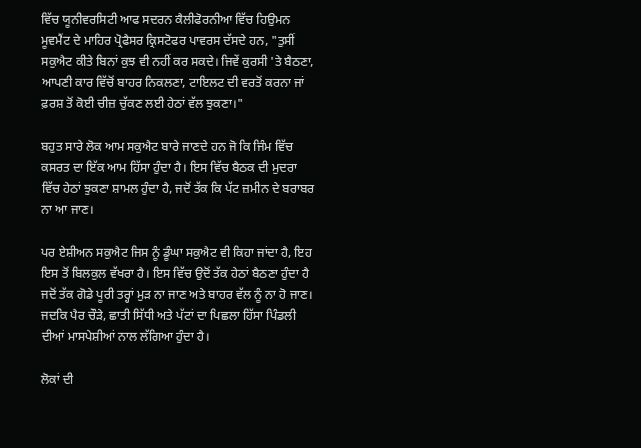ਵਿੱਚ ਯੂਨੀਵਰਸਿਟੀ ਆਫ ਸਦਰਨ ਕੈਲੀਫੋਰਨੀਆ ਵਿੱਚ ਹਿਉਮਨ ਮੂਵਮੈਂਟ ਦੇ ਮਾਹਿਰ ਪ੍ਰੋਫੈਸਰ ਕ੍ਰਿਸਟੋਫਰ ਪਾਵਰਸ ਦੱਸਦੇ ਹਨ, "ਤੁਸੀਂ ਸਕੁਐਟ ਕੀਤੇ ਬਿਨਾਂ ਕੁਝ ਵੀ ਨਹੀਂ ਕਰ ਸਕਦੇ। ਜਿਵੇਂ ਕੁਰਸੀ 'ਤੇ ਬੈਠਣਾ, ਆਪਣੀ ਕਾਰ ਵਿੱਚੋਂ ਬਾਹਰ ਨਿਕਲਣਾ, ਟਾਇਲਟ ਦੀ ਵਰਤੋਂ ਕਰਨਾ ਜਾਂ ਫ਼ਰਸ਼ ਤੋਂ ਕੋਈ ਚੀਜ਼ ਚੁੱਕਣ ਲਈ ਹੇਠਾਂ ਵੱਲ ਝੁਕਣਾ।"

ਬਹੁਤ ਸਾਰੇ ਲੋਕ ਆਮ ਸਕੁਐਟ ਬਾਰੇ ਜਾਣਦੇ ਹਨ ਜੋ ਕਿ ਜਿੰਮ ਵਿੱਚ ਕਸਰਤ ਦਾ ਇੱਕ ਆਮ ਹਿੱਸਾ ਹੁੰਦਾ ਹੈ। ਇਸ ਵਿੱਚ ਬੈਠਕ ਦੀ ਮੁਦਰਾ ਵਿੱਚ ਹੇਠਾਂ ਝੁਕਣਾ ਸ਼ਾਮਲ ਹੁੰਦਾ ਹੈ, ਜਦੋਂ ਤੱਕ ਕਿ ਪੱਟ ਜ਼ਮੀਨ ਦੇ ਬਰਾਬਰ ਨਾ ਆ ਜਾਣ।

ਪਰ ਏਸ਼ੀਅਨ ਸਕੁਐਟ ਜਿਸ ਨੂੰ ਡੂੰਘਾ ਸਕੁਐਟ ਵੀ ਕਿਹਾ ਜਾਂਦਾ ਹੈ, ਇਹ ਇਸ ਤੋਂ ਬਿਲਕੁਲ ਵੱਖਰਾ ਹੈ। ਇਸ ਵਿੱਚ ਉਦੋਂ ਤੱਕ ਹੇਠਾਂ ਬੈਠਣਾ ਹੁੰਦਾ ਹੈ ਜਦੋਂ ਤੱਕ ਗੋਡੇ ਪੂਰੀ ਤਰ੍ਹਾਂ ਮੁੜ ਨਾ ਜਾਣ ਅਤੇ ਬਾਹਰ ਵੱਲ ਨੂੰ ਨਾ ਹੋ ਜਾਣ। ਜਦਕਿ ਪੈਰ ਚੌੜੇ, ਛਾਤੀ ਸਿੱਧੀ ਅਤੇ ਪੱਟਾਂ ਦਾ ਪਿਛਲਾ ਹਿੱਸਾ ਪਿੰਡਲੀ ਦੀਆਂ ਮਾਸਪੇਸ਼ੀਆਂ ਨਾਲ ਲੱਗਿਆ ਹੁੰਦਾ ਹੈ।

ਲੋਕਾਂ ਦੀ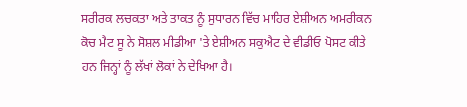ਸਰੀਰਕ ਲਚਕਤਾ ਅਤੇ ਤਾਕਤ ਨੂੰ ਸੁਧਾਰਨ ਵਿੱਚ ਮਾਹਿਰ ਏਸ਼ੀਅਨ ਅਮਰੀਕਨ ਕੋਚ ਮੈਟ ਸੂ ਨੇ ਸੋਸ਼ਲ ਮੀਡੀਆ 'ਤੇ ਏਸ਼ੀਅਨ ਸਕੁਐਟ ਦੇ ਵੀਡੀਓ ਪੋਸਟ ਕੀਤੇ ਹਨ ਜਿਨ੍ਹਾਂ ਨੂੰ ਲੱਖਾਂ ਲੋਕਾਂ ਨੇ ਦੇਖਿਆ ਹੈ।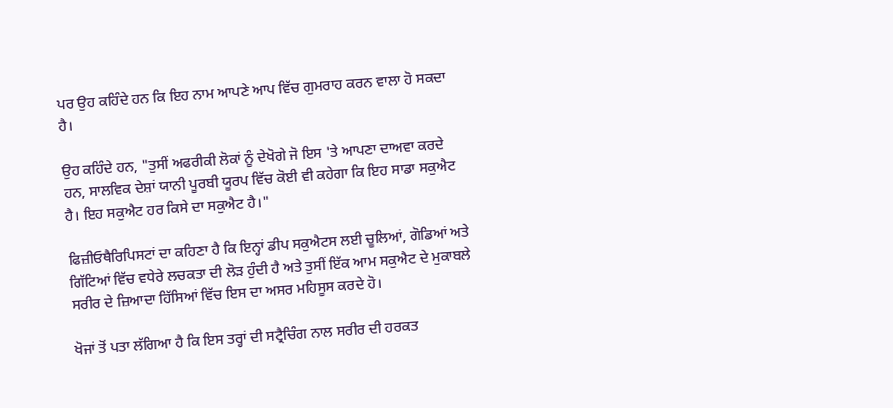ਪਰ ਉਹ ਕਹਿੰਦੇ ਹਨ ਕਿ ਇਹ ਨਾਮ ਆਪਣੇ ਆਪ ਵਿੱਚ ਗੁਮਰਾਹ ਕਰਨ ਵਾਲਾ ਹੋ ਸਕਦਾ ਹੈ।

ਉਹ ਕਹਿੰਦੇ ਹਨ, "ਤੁਸੀਂ ਅਫਰੀਕੀ ਲੋਕਾਂ ਨੂੰ ਦੇਖੋਗੇ ਜੋ ਇਸ 'ਤੇ ਆਪਣਾ ਦਾਅਵਾ ਕਰਦੇ ਹਨ, ਸਾਲਵਿਕ ਦੇਸ਼ਾਂ ਯਾਨੀ ਪੂਰਬੀ ਯੂਰਪ ਵਿੱਚ ਕੋਈ ਵੀ ਕਹੇਗਾ ਕਿ ਇਹ ਸਾਡਾ ਸਕੁਐਟ ਹੈ। ਇਹ ਸਕੁਐਟ ਹਰ ਕਿਸੇ ਦਾ ਸਕੁਐਟ ਹੈ।"

ਫਿਜ਼ੀਓਥੈਰਿਪਿਸਟਾਂ ਦਾ ਕਹਿਣਾ ਹੈ ਕਿ ਇਨ੍ਹਾਂ ਡੀਪ ਸਕੁਐਟਸ ਲਈ ਚੂਲਿਆਂ, ਗੋਡਿਆਂ ਅਤੇ ਗਿੱਟਿਆਂ ਵਿੱਚ ਵਧੇਰੇ ਲਚਕਤਾ ਦੀ ਲੋੜ ਹੁੰਦੀ ਹੈ ਅਤੇ ਤੁਸੀਂ ਇੱਕ ਆਮ ਸਕੁਐਟ ਦੇ ਮੁਕਾਬਲੇ ਸਰੀਰ ਦੇ ਜ਼ਿਆਦਾ ਹਿੱਸਿਆਂ ਵਿੱਚ ਇਸ ਦਾ ਅਸਰ ਮਹਿਸੂਸ ਕਰਦੇ ਹੋ।

ਖੋਜਾਂ ਤੋਂ ਪਤਾ ਲੱਗਿਆ ਹੈ ਕਿ ਇਸ ਤਰ੍ਹਾਂ ਦੀ ਸਟ੍ਰੈਚਿੰਗ ਨਾਲ ਸਰੀਰ ਦੀ ਹਰਕਤ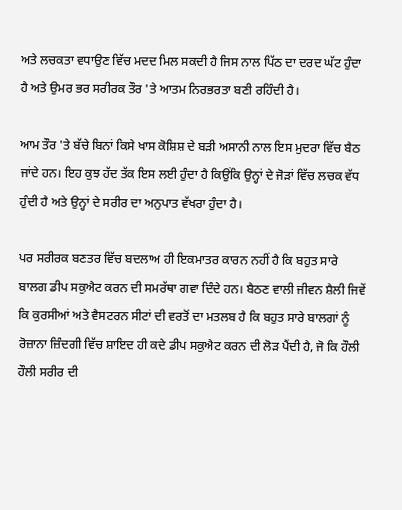ਅਤੇ ਲਚਕਤਾ ਵਧਾਉਣ ਵਿੱਚ ਮਦਦ ਮਿਲ ਸਕਦੀ ਹੈ ਜਿਸ ਨਾਲ ਪਿੱਠ ਦਾ ਦਰਦ ਘੱਟ ਹੁੰਦਾ ਹੈ ਅਤੇ ਉਮਰ ਭਰ ਸਰੀਰਕ ਤੌਰ 'ਤੇ ਆਤਮ ਨਿਰਭਰਤਾ ਬਣੀ ਰਹਿੰਦੀ ਹੈ।

ਆਮ ਤੌਰ 'ਤੇ ਬੱਚੇ ਬਿਨਾਂ ਕਿਸੇ ਖਾਸ ਕੋਸ਼ਿਸ਼ ਦੇ ਬੜੀ ਅਸਾਨੀ ਨਾਲ ਇਸ ਮੁਦਰਾ ਵਿੱਚ ਬੈਠ ਜਾਂਦੇ ਹਨ। ਇਹ ਕੁਝ ਹੱਦ ਤੱਕ ਇਸ ਲਈ ਹੁੰਦਾ ਹੈ ਕਿਉਂਕਿ ਉਨ੍ਹਾਂ ਦੇ ਜੋੜਾਂ ਵਿੱਚ ਲਚਕ ਵੱਧ ਹੁੰਦੀ ਹੈ ਅਤੇ ਉਨ੍ਹਾਂ ਦੇ ਸਰੀਰ ਦਾ ਅਨੁਪਾਤ ਵੱਖਰਾ ਹੁੰਦਾ ਹੈ।

ਪਰ ਸਰੀਰਕ ਬਣਤਰ ਵਿੱਚ ਬਦਲਾਅ ਹੀ ਇਕਮਾਤਰ ਕਾਰਨ ਨਹੀਂ ਹੈ ਕਿ ਬਹੁਤ ਸਾਰੇ ਬਾਲਗ ਡੀਪ ਸਕੁਐਟ ਕਰਨ ਦੀ ਸਮਰੱਥਾ ਗਵਾ ਦਿੰਦੇ ਹਨ। ਬੈਠਣ ਵਾਲੀ ਜੀਵਨ ਸ਼ੈਲੀ ਜਿਵੇਂ ਕਿ ਕੁਰਸੀਆਂ ਅਤੇ ਵੈਸਟਰਨ ਸੀਟਾਂ ਦੀ ਵਰਤੋਂ ਦਾ ਮਤਲਬ ਹੈ ਕਿ ਬਹੁਤ ਸਾਰੇ ਬਾਲਗਾਂ ਨੂੰ ਰੋਜ਼ਾਨਾ ਜ਼ਿੰਦਗੀ ਵਿੱਚ ਸ਼ਾਇਦ ਹੀ ਕਦੇ ਡੀਪ ਸਕੁਐਟ ਕਰਨ ਦੀ ਲੋੜ ਪੈਂਦੀ ਹੈ, ਜੋ ਕਿ ਹੌਲੀ ਹੌਲੀ ਸਰੀਰ ਦੀ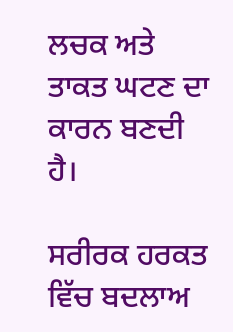ਲਚਕ ਅਤੇ ਤਾਕਤ ਘਟਣ ਦਾ ਕਾਰਨ ਬਣਦੀ ਹੈ।

ਸਰੀਰਕ ਹਰਕਤ ਵਿੱਚ ਬਦਲਾਅ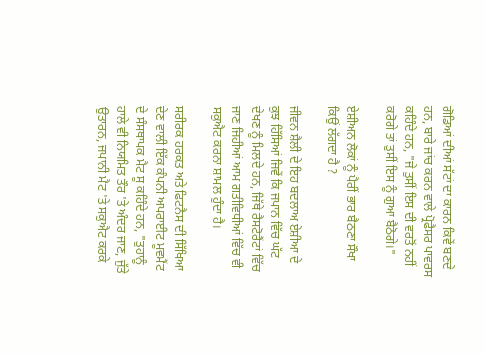ਗੋਡਿਆਂ ਦੀਆਂ ਸੱਟਾਂ ਦਾ ਕਾਰਨ ਕਿਵੇਂ ਬਣਦੇ ਹਨ, ਬਾਰੇ ਜਾਂਚ ਕਰਨ ਵਾਲੇ ਪ੍ਰੋਫੈਸਰ ਪਾਵਰਸ ਕਹਿੰਦੇ ਹਨ, "ਜੇ ਤੁਸੀਂ ਇਸ ਦੀ ਵਰਤੋਂ ਨਹੀਂ ਕਰੋਗੇ ਤਾਂ ਤੁਸੀਂ ਇਸ ਨੂੰ ਗੁਆ ਬੈਠੋਗੇ।"

ਏਸ਼ੀਅਨ ਲੋਕਾਂ ਨੂੰ ਪੈਰੀਂ ਭਾਰ ਬੈਠਣਾ ਸੌਖਾ ਕਿਉਂ ਲੱਗਦਾ ਹੈ ?

ਜੀਵਨ ਸ਼ੈਲੀ ਦੇ ਇਹ ਬਦਲਾਅ ਏਸ਼ੀਆ ਦੇ ਕੁਝ ਹਿੱਸਿਆਂ ਜਿਵੇਂ ਕਿ ਜਪਾਨ ਵਿੱਚ ਘੱਟ ਦੇਖਣ ਨੂੰ ਮਿਲਦੇ ਹਨ, ਜਿੱਥੇ ਰੈਸਟੋਰੈਂਟਾਂ ਵਿੱਚ ਜਾਣ ਜਿਹੀਆਂ ਆਮ ਗਤੀਵਿਧੀਆਂ ਵਿੱਚ ਵੀ ਸਕੁਐਟ ਕਰਨਾ ਸ਼ਾਮਲ ਹੁੰਦਾ ਹੈ।

ਸਰੀਰਕ ਹਰਕਤ ਅਤੇ ਫਿਟਨੈਸ ਦੀ ਸਿੱਖਿਆ ਦੇਣ ਵਾਲੀ ਇੱਕ ਕੰਪਨੀ ਅਪਰਾਈਟ ਮੂਵਮੈਂਟ ਦੇ ਸੰਸਥਾਪਕ ਮੈਟ ਸੂ ਕਹਿੰਦੇ ਹਨ, "ਤੁਹਾਨੂੰ ਹਾਲੇ ਵੀ ਨਿਯਮਿਤ ਤੌਰ 'ਤੇ ਅੰਦਰ ਜਾਣ, ਜੁੱਤੇ ਉਤਾਰਨ, ਜਪਾਨੀ ਮੈਟ 'ਤੇ ਸਕੁਐਟ ਕਰਕੇ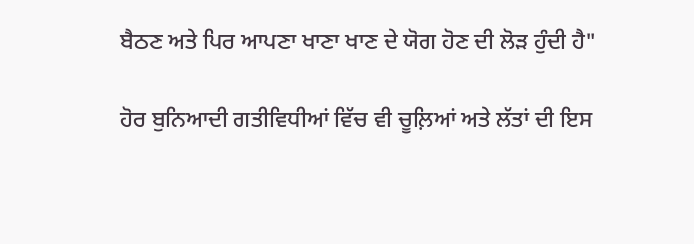ਬੈਠਣ ਅਤੇ ਪਿਰ ਆਪਣਾ ਖਾਣਾ ਖਾਣ ਦੇ ਯੋਗ ਹੋਣ ਦੀ ਲੋੜ ਹੁੰਦੀ ਹੈ"

ਹੋਰ ਬੁਨਿਆਦੀ ਗਤੀਵਿਧੀਆਂ ਵਿੱਚ ਵੀ ਚੂਲ਼ਿਆਂ ਅਤੇ ਲੱਤਾਂ ਦੀ ਇਸ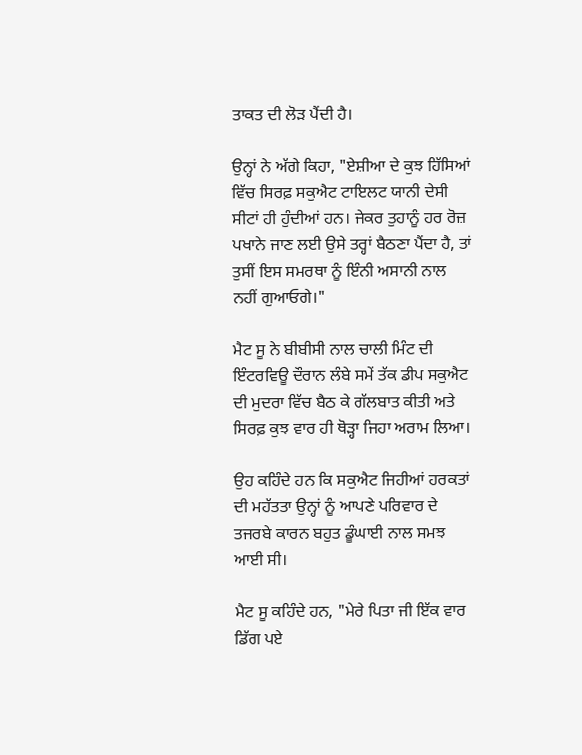ਤਾਕਤ ਦੀ ਲੋੜ ਪੈਂਦੀ ਹੈ।

ਉਨ੍ਹਾਂ ਨੇ ਅੱਗੇ ਕਿਹਾ, "ਏਸ਼ੀਆ ਦੇ ਕੁਝ ਹਿੱਸਿਆਂ ਵਿੱਚ ਸਿਰਫ਼ ਸਕੁਐਟ ਟਾਇਲਟ ਯਾਨੀ ਦੇਸੀ ਸੀਟਾਂ ਹੀ ਹੁੰਦੀਆਂ ਹਨ। ਜੇਕਰ ਤੁਹਾਨੂੰ ਹਰ ਰੋਜ਼ ਪਖਾਨੇ ਜਾਣ ਲਈ ਉਸੇ ਤਰ੍ਹਾਂ ਬੈਠਣਾ ਪੈਂਦਾ ਹੈ, ਤਾਂ ਤੁਸੀਂ ਇਸ ਸਮਰਥਾ ਨੂੰ ਇੰਨੀ ਅਸਾਨੀ ਨਾਲ ਨਹੀਂ ਗੁਆਓਗੇ।"

ਮੈਟ ਸੂ ਨੇ ਬੀਬੀਸੀ ਨਾਲ ਚਾਲੀ ਮਿੰਟ ਦੀ ਇੰਟਰਵਿਊ ਦੌਰਾਨ ਲੰਬੇ ਸਮੇਂ ਤੱਕ ਡੀਪ ਸਕੁਐਟ ਦੀ ਮੁਦਰਾ ਵਿੱਚ ਬੈਠ ਕੇ ਗੱਲਬਾਤ ਕੀਤੀ ਅਤੇ ਸਿਰਫ਼ ਕੁਝ ਵਾਰ ਹੀ ਥੋੜ੍ਹਾ ਜਿਹਾ ਅਰਾਮ ਲਿਆ।

ਉਹ ਕਹਿੰਦੇ ਹਨ ਕਿ ਸਕੁਐਟ ਜਿਹੀਆਂ ਹਰਕਤਾਂ ਦੀ ਮਹੱਤਤਾ ਉਨ੍ਹਾਂ ਨੂੰ ਆਪਣੇ ਪਰਿਵਾਰ ਦੇ ਤਜਰਬੇ ਕਾਰਨ ਬਹੁਤ ਡੂੰਘਾਈ ਨਾਲ ਸਮਝ ਆਈ ਸੀ।

ਮੈਟ ਸੂ ਕਹਿੰਦੇ ਹਨ, "ਮੇਰੇ ਪਿਤਾ ਜੀ ਇੱਕ ਵਾਰ ਡਿੱਗ ਪਏ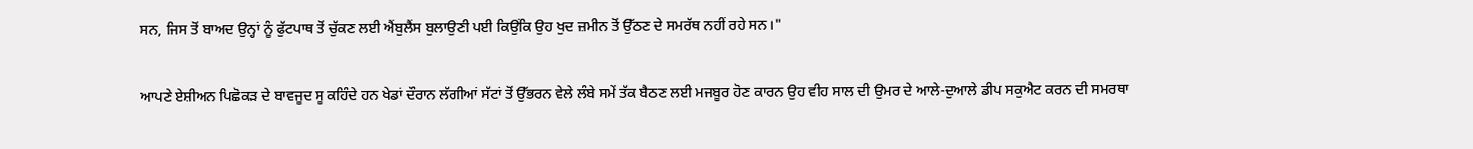ਸਨ, ਜਿਸ ਤੋਂ ਬਾਅਦ ਉਨ੍ਹਾਂ ਨੂੰ ਫੁੱਟਪਾਥ ਤੋਂ ਚੁੱਕਣ ਲਈ ਐਂਬੁਲੈਂਸ ਬੁਲਾਉਣੀ ਪਈ ਕਿਉਂਕਿ ਉਹ ਖੁਦ ਜ਼ਮੀਨ ਤੋਂ ਉੱਠਣ ਦੇ ਸਮਰੱਥ ਨਹੀਂ ਰਹੇ ਸਨ।"

ਆਪਣੇ ਏਸ਼ੀਅਨ ਪਿਛੋਕੜ ਦੇ ਬਾਵਜੂਦ ਸੂ ਕਹਿੰਦੇ ਹਨ ਖੇਡਾਂ ਦੌਰਾਨ ਲੱਗੀਆਂ ਸੱਟਾਂ ਤੋਂ ਉੱਭਰਨ ਵੇਲੇ ਲੰਬੇ ਸਮੇਂ ਤੱਕ ਬੈਠਣ ਲਈ ਮਜਬੂਰ ਹੋਣ ਕਾਰਨ ਉਹ ਵੀਹ ਸਾਲ ਦੀ ਉਮਰ ਦੇ ਆਲੇ-ਦੁਆਲੇ ਡੀਪ ਸਕੁਐਟ ਕਰਨ ਦੀ ਸਮਰਥਾ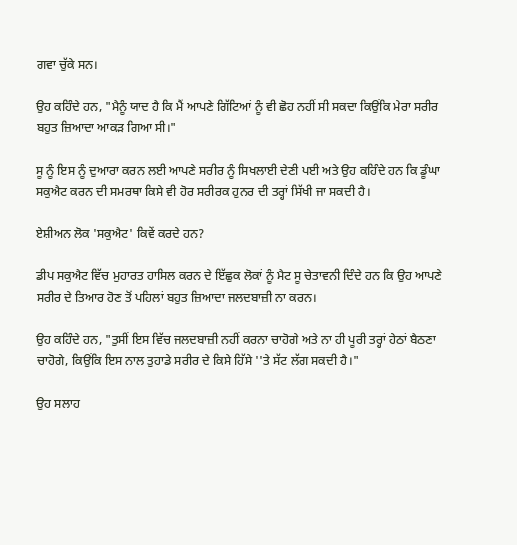ਗਵਾ ਚੁੱਕੇ ਸਨ।

ਉਹ ਕਹਿੰਦੇ ਹਨ, "ਮੈਨੂੰ ਯਾਦ ਹੈ ਕਿ ਮੈਂ ਆਪਣੇ ਗਿੱਟਿਆਂ ਨੂੰ ਵੀ ਛੋਹ ਨਹੀਂ ਸੀ ਸਕਦਾ ਕਿਉਂਕਿ ਮੇਰਾ ਸਰੀਰ ਬਹੁਤ ਜ਼ਿਆਦਾ ਆਕੜ ਗਿਆ ਸੀ।"

ਸੂ ਨੂੰ ਇਸ ਨੂੰ ਦੁਆਰਾ ਕਰਨ ਲਈ ਆਪਣੇ ਸਰੀਰ ਨੂੰ ਸਿਖਲਾਈ ਦੇਣੀ ਪਈ ਅਤੇ ਉਹ ਕਹਿੰਦੇ ਹਨ ਕਿ ਡੂੰਘਾ ਸਕੁਐਟ ਕਰਨ ਦੀ ਸਮਰਥਾ ਕਿਸੇ ਵੀ ਹੋਰ ਸਰੀਰਕ ਹੁਨਰ ਦੀ ਤਰ੍ਹਾਂ ਸਿੱਖੀ ਜਾ ਸਕਦੀ ਹੈ।

ਏਸ਼ੀਅਨ ਲੋਕ 'ਸਕੁਐਟ' ਕਿਵੇਂ ਕਰਦੇ ਹਨ?

ਡੀਪ ਸਕੁਐਟ ਵਿੱਚ ਮੁਹਾਰਤ ਹਾਸਿਲ ਕਰਨ ਦੇ ਇੱਛੁਕ ਲੋਕਾਂ ਨੂੰ ਮੈਟ ਸੂ ਚੇਤਾਵਨੀ ਦਿੰਦੇ ਹਨ ਕਿ ਉਹ ਆਪਣੇ ਸਰੀਰ ਦੇ ਤਿਆਰ ਹੋਣ ਤੋਂ ਪਹਿਲਾਂ ਬਹੁਤ ਜ਼ਿਆਦਾ ਜਲਦਬਾਜ਼ੀ ਨਾ ਕਰਨ।

ਉਹ ਕਹਿੰਦੇ ਹਨ, "ਤੁਸੀਂ ਇਸ ਵਿੱਚ ਜਲਦਬਾਜ਼ੀ ਨਹੀਂ ਕਰਨਾ ਚਾਹੋਗੇ ਅਤੇ ਨਾ ਹੀ ਪੂਰੀ ਤਰ੍ਹਾਂ ਹੇਠਾਂ ਬੈਠਣਾ ਚਾਹੋਗੇ, ਕਿਉਂਕਿ ਇਸ ਨਾਲ ਤੁਹਾਡੇ ਸਰੀਰ ਦੇ ਕਿਸੇ ਹਿੱਸੇ ''ਤੇ ਸੱਟ ਲੱਗ ਸਕਦੀ ਹੈ।"

ਉਹ ਸਲਾਹ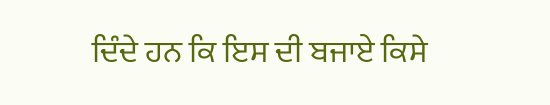ਦਿੰਦੇ ਹਨ ਕਿ ਇਸ ਦੀ ਬਜਾਏ ਕਿਸੇ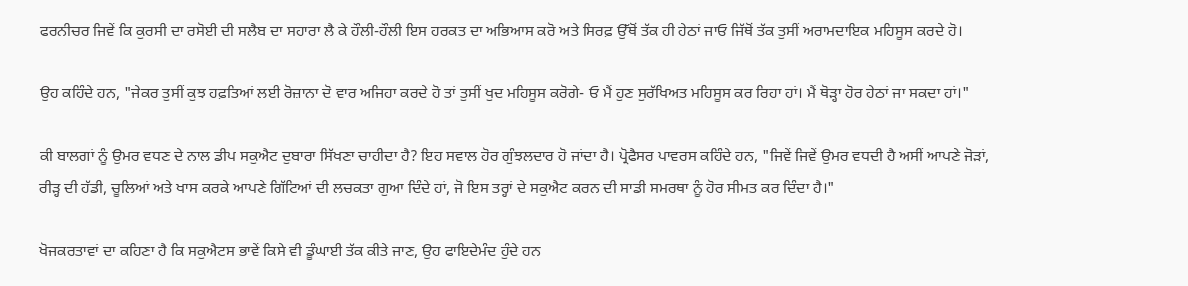ਫਰਨੀਚਰ ਜਿਵੇਂ ਕਿ ਕੁਰਸੀ ਦਾ ਰਸੋਈ ਦੀ ਸਲੈਬ ਦਾ ਸਹਾਰਾ ਲੈ ਕੇ ਹੌਲੀ-ਹੌਲੀ ਇਸ ਹਰਕਤ ਦਾ ਅਭਿਆਸ ਕਰੋ ਅਤੇ ਸਿਰਫ਼ ਉੱਥੋਂ ਤੱਕ ਹੀ ਹੇਠਾਂ ਜਾਓ ਜਿੱਥੋਂ ਤੱਕ ਤੁਸੀਂ ਅਰਾਮਦਾਇਕ ਮਹਿਸੂਸ ਕਰਦੇ ਹੋ।

ਉਹ ਕਹਿੰਦੇ ਹਨ, "ਜੇਕਰ ਤੁਸੀਂ ਕੁਝ ਹਫ਼ਤਿਆਂ ਲਈ ਰੋਜ਼ਾਨਾ ਦੋ ਵਾਰ ਅਜਿਹਾ ਕਰਦੇ ਹੋ ਤਾਂ ਤੁਸੀਂ ਖੁਦ ਮਹਿਸੂਸ ਕਰੋਗੇ- ਓ ਮੈਂ ਹੁਣ ਸੁਰੱਖਿਅਤ ਮਹਿਸੂਸ ਕਰ ਰਿਹਾ ਹਾਂ। ਮੈਂ ਥੋੜ੍ਹਾ ਹੋਰ ਹੇਠਾਂ ਜਾ ਸਕਦਾ ਹਾਂ।"

ਕੀ ਬਾਲਗਾਂ ਨੂੰ ਉਮਰ ਵਧਣ ਦੇ ਨਾਲ ਡੀਪ ਸਕੁਐਟ ਦੁਬਾਰਾ ਸਿੱਖਣਾ ਚਾਹੀਦਾ ਹੈ? ਇਹ ਸਵਾਲ ਹੋਰ ਗੁੰਝਲਦਾਰ ਹੋ ਜਾਂਦਾ ਹੈ। ਪ੍ਰੋਫੈਸਰ ਪਾਵਰਸ ਕਹਿੰਦੇ ਹਨ, "ਜਿਵੇਂ ਜਿਵੇਂ ਉਮਰ ਵਧਦੀ ਹੈ ਅਸੀਂ ਆਪਣੇ ਜੋੜਾਂ, ਰੀੜ੍ਹ ਦੀ ਹੱਡੀ, ਚੂਲਿਆਂ ਅਤੇ ਖਾਸ ਕਰਕੇ ਆਪਣੇ ਗਿੱਟਿਆਂ ਦੀ ਲਚਕਤਾ ਗੁਆ ਦਿੰਦੇ ਹਾਂ, ਜੋ ਇਸ ਤਰ੍ਹਾਂ ਦੇ ਸਕੁਐਟ ਕਰਨ ਦੀ ਸਾਡੀ ਸਮਰਥਾ ਨੂੰ ਹੋਰ ਸੀਮਤ ਕਰ ਦਿੰਦਾ ਹੈ।"

ਖੋਜਕਰਤਾਵਾਂ ਦਾ ਕਹਿਣਾ ਹੈ ਕਿ ਸਕੁਐਟਸ ਭਾਵੇਂ ਕਿਸੇ ਵੀ ਡੂੰਘਾਈ ਤੱਕ ਕੀਤੇ ਜਾਣ, ਉਹ ਫਾਇਦੇਮੰਦ ਹੁੰਦੇ ਹਨ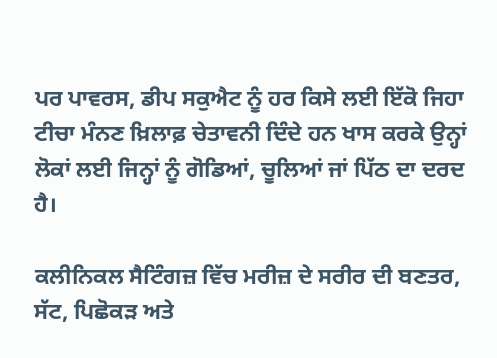ਪਰ ਪਾਵਰਸ, ਡੀਪ ਸਕੁਐਟ ਨੂੰ ਹਰ ਕਿਸੇ ਲਈ ਇੱਕੋ ਜਿਹਾ ਟੀਚਾ ਮੰਨਣ ਖ਼ਿਲਾਫ਼ ਚੇਤਾਵਨੀ ਦਿੰਦੇ ਹਨ ਖਾਸ ਕਰਕੇ ਉਨ੍ਹਾਂ ਲੋਕਾਂ ਲਈ ਜਿਨ੍ਹਾਂ ਨੂੰ ਗੋਡਿਆਂ, ਚੂਲਿਆਂ ਜਾਂ ਪਿੱਠ ਦਾ ਦਰਦ ਹੈ।

ਕਲੀਨਿਕਲ ਸੈਟਿੰਗਜ਼ ਵਿੱਚ ਮਰੀਜ਼ ਦੇ ਸਰੀਰ ਦੀ ਬਣਤਰ, ਸੱਟ, ਪਿਛੋਕੜ ਅਤੇ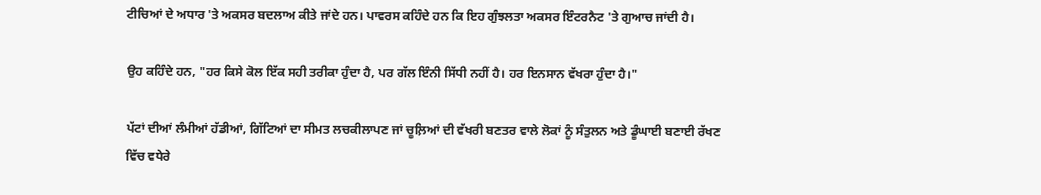ਟੀਚਿਆਂ ਦੇ ਅਧਾਰ 'ਤੇ ਅਕਸਰ ਬਦਲਾਅ ਕੀਤੇ ਜਾਂਦੇ ਹਨ। ਪਾਵਰਸ ਕਹਿੰਦੇ ਹਨ ਕਿ ਇਹ ਗੁੰਝਲਤਾ ਅਕਸਰ ਇੰਟਰਨੈਟ 'ਤੇ ਗੁਆਚ ਜਾਂਦੀ ਹੈ।

ਉਹ ਕਹਿੰਦੇ ਹਨ, "ਹਰ ਕਿਸੇ ਕੋਲ ਇੱਕ ਸਹੀ ਤਰੀਕਾ ਹੁੰਦਾ ਹੈ, ਪਰ ਗੱਲ ਇੰਨੀ ਸਿੱਧੀ ਨਹੀਂ ਹੈ। ਹਰ ਇਨਸਾਨ ਵੱਖਰਾ ਹੁੰਦਾ ਹੈ।"

ਪੱਟਾਂ ਦੀਆਂ ਲੰਮੀਆਂ ਹੱਡੀਆਂ, ਗਿੱਟਿਆਂ ਦਾ ਸੀਮਤ ਲਚਕੀਲਾਪਣ ਜਾਂ ਚੂਲ਼ਿਆਂ ਦੀ ਵੱਖਰੀ ਬਣਤਰ ਵਾਲੇ ਲੋਕਾਂ ਨੂੰ ਸੰਤੁਲਨ ਅਤੇ ਡੂੰਘਾਈ ਬਣਾਈ ਰੱਖਣ ਵਿੱਚ ਵਧੇਰੇ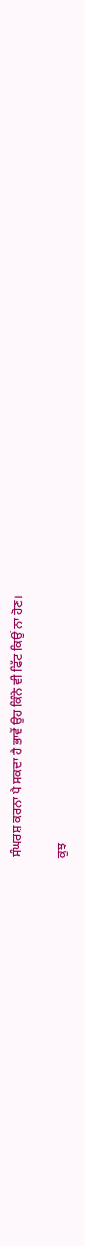ਸੰਘਰਸ਼ ਕਰਨਾ ਪੈ ਸਕਦਾ ਹੈ ਭਾਵੇਂ ਉਹ ਕਿੰਨੇ ਵੀ ਫਿੱਟ ਕਿਉਂ ਨਾ ਹੋਣ।

ਕੁਝ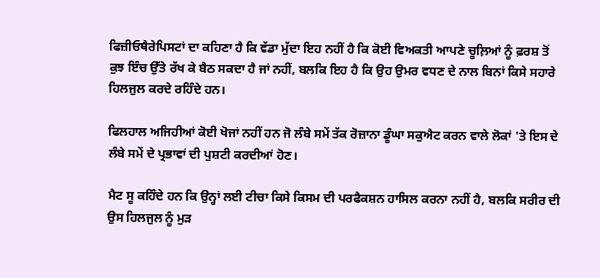ਫਿਜ਼ੀਓਥੈਰੇਪਿਸਟਾਂ ਦਾ ਕਹਿਣਾ ਹੈ ਕਿ ਵੱਡਾ ਮੁੱਦਾ ਇਹ ਨਹੀਂ ਹੈ ਕਿ ਕੋਈ ਵਿਅਕਤੀ ਆਪਣੇ ਚੂਲ਼ਿਆਂ ਨੂੰ ਫ਼ਰਸ਼ ਤੋਂ ਕੁਝ ਇੰਚ ਉੱਤੇ ਰੱਖ ਕੇ ਬੈਠ ਸਕਦਾ ਹੈ ਜਾਂ ਨਹੀਂ, ਬਲਕਿ ਇਹ ਹੈ ਕਿ ਉਹ ਉਮਰ ਵਧਣ ਦੇ ਨਾਲ ਬਿਨਾਂ ਕਿਸੇ ਸਹਾਰੇ ਹਿਲਜੁਲ ਕਰਦੇ ਰਹਿੰਦੇ ਹਨ।

ਫਿਲਹਾਲ ਅਜਿਹੀਆਂ ਕੋਈ ਖੋਜਾਂ ਨਹੀਂ ਹਨ ਜੋ ਲੰਬੇ ਸਮੇਂ ਤੱਕ ਰੋਜ਼ਾਨਾ ਡੂੰਘਾ ਸਕੁਐਟ ਕਰਨ ਵਾਲੇ ਲੋਕਾਂ 'ਤੇ ਇਸ ਦੇ ਲੰਬੇ ਸਮੇਂ ਦੇ ਪ੍ਰਭਾਵਾਂ ਦੀ ਪੁਸ਼ਟੀ ਕਰਦੀਆਂ ਹੋਣ।

ਮੈਟ ਸੂ ਕਹਿੰਦੇ ਹਨ ਕਿ ਉਨ੍ਹਾਂ ਲਈ ਟੀਚਾ ਕਿਸੇ ਕਿਸਮ ਦੀ ਪਰਫੈਕਸ਼ਨ ਹਾਸਿਲ ਕਰਨਾ ਨਹੀਂ ਹੈ, ਬਲਕਿ ਸਰੀਰ ਦੀ ਉਸ ਹਿਲਜੁਲ ਨੂੰ ਮੁੜ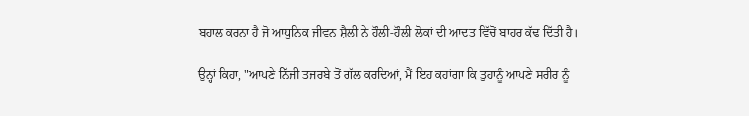ਬਹਾਲ ਕਰਨਾ ਹੈ ਜੋ ਆਧੁਨਿਕ ਜੀਵਨ ਸ਼ੈਲੀ ਨੇ ਹੌਲੀ-ਹੌਲੀ ਲੋਕਾਂ ਦੀ ਆਦਤ ਵਿੱਚੋਂ ਬਾਹਰ ਕੱਢ ਦਿੱਤੀ ਹੈ।

ਉਨ੍ਹਾਂ ਕਿਹਾ, "ਆਪਣੇ ਨਿੱਜੀ ਤਜਰਬੇ ਤੋਂ ਗੱਲ ਕਰਦਿਆਂ, ਮੈਂ ਇਹ ਕਹਾਂਗਾ ਕਿ ਤੁਹਾਨੂੰ ਆਪਣੇ ਸਰੀਰ ਨੂੰ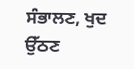ਸੰਭਾਲਣ, ਖੁਦ ਉੱਠਣ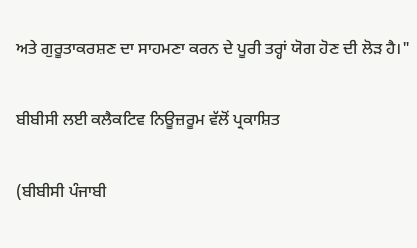ਅਤੇ ਗੁਰੂਤਾਕਰਸ਼ਣ ਦਾ ਸਾਹਮਣਾ ਕਰਨ ਦੇ ਪੂਰੀ ਤਰ੍ਹਾਂ ਯੋਗ ਹੋਣ ਦੀ ਲੋੜ ਹੈ।"

ਬੀਬੀਸੀ ਲਈ ਕਲੈਕਟਿਵ ਨਿਊਜ਼ਰੂਮ ਵੱਲੋਂ ਪ੍ਰਕਾਸ਼ਿਤ

(ਬੀਬੀਸੀ ਪੰਜਾਬੀ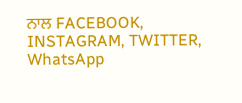ਨਾਲ FACEBOOK, INSTAGRAM, TWITTER, WhatsApp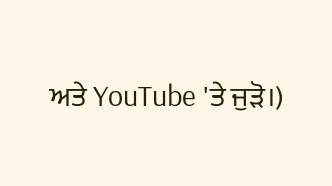ਅਤੇ YouTube 'ਤੇ ਜੁੜੋ।)